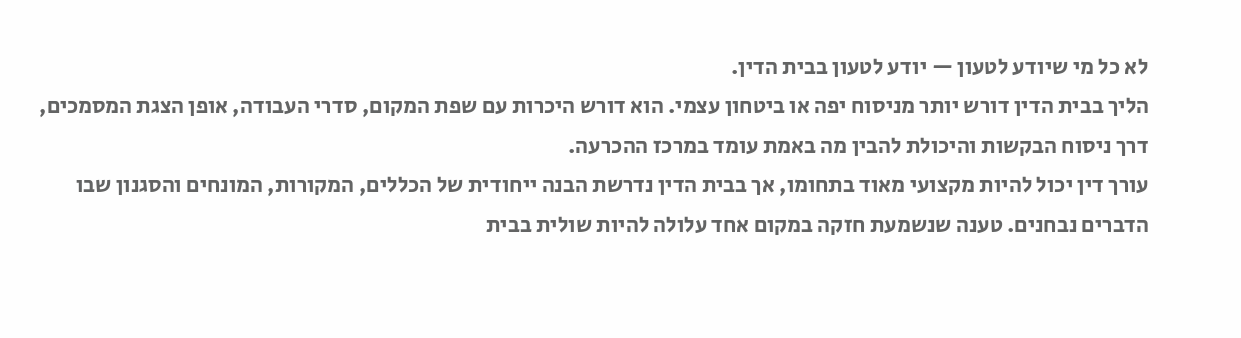לא כל מי שיודע לטעון — יודע לטעון בבית הדין.
הליך בבית הדין דורש יותר מניסוח יפה או ביטחון עצמי. הוא דורש היכרות עם שפת המקום, סדרי העבודה, אופן הצגת המסמכים, דרך ניסוח הבקשות והיכולת להבין מה באמת עומד במרכז ההכרעה.
עורך דין יכול להיות מקצועי מאוד בתחומו, אך בבית הדין נדרשת הבנה ייחודית של הכללים, המקורות, המונחים והסגנון שבו הדברים נבחנים. טענה שנשמעת חזקה במקום אחד עלולה להיות שולית בבית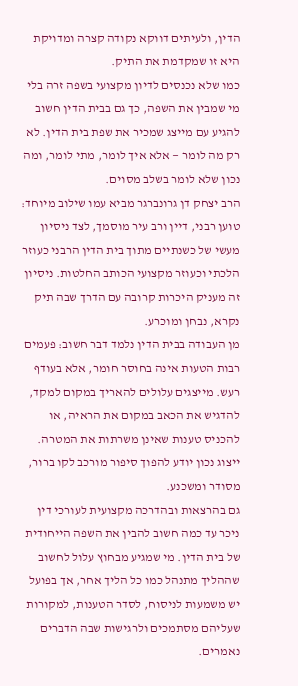הדין, ולעיתים דווקא נקודה קצרה ומדויקת היא זו שמקדמת את התיק.
כמו שלא נכנסים לדיון מקצועי בשפה זרה בלי מי שמבין את השפה, כך גם בבית הדין חשוב להגיע עם מייצג שמכיר את שפת בית הדין. לא רק מה לומר — אלא איך לומר, מתי לומר, ומה נכון שלא לומר בשלב מסוים.
הרב יצחק דן גרונברגר מביא עמו שילוב מיוחד: טוען רבני, דיין ורב עיר מוסמך, לצד ניסיון מעשי של כשנתיים מתוך בית הדין הרבני כעוזר הלכתי וכעוזר מקצועי הכותב החלטות. ניסיון זה מעניק היכרות קרובה עם הדרך שבה תיק נקרא, נבחן ומוכרע.
מן העבודה בבית הדין נלמד דבר חשוב: פעמים רבות הטעות אינה בחוסר חומר, אלא בעודף רעש. מייצגים עלולים להאריך במקום למקד, להדגיש את הכאב במקום את הראיה, או להכניס טענות שאינן משרתות את המטרה. ייצוג נכון יודע להפוך סיפור מורכב לקו ברור, מסודר ומשכנע.
גם בהרצאות ובהדרכה מקצועית לעורכי דין ניכר עד כמה חשוב להבין את השפה הייחודית של בית הדין. מי שמגיע מבחוץ עלול לחשוב שההליך מתנהל כמו כל הליך אחר, אך בפועל יש משמעות לניסוח, לסדר הטענות, למקורות שעליהם מסתמכים ולרגישות שבה הדברים נאמרים.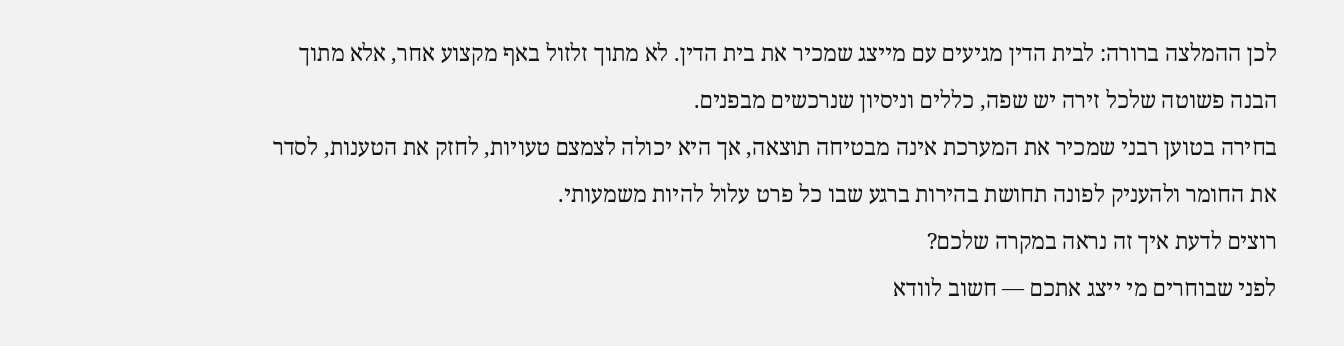לכן ההמלצה ברורה: לבית הדין מגיעים עם מייצג שמכיר את בית הדין. לא מתוך זלזול באף מקצוע אחר, אלא מתוך הבנה פשוטה שלכל זירה יש שפה, כללים וניסיון שנרכשים מבפנים.
בחירה בטוען רבני שמכיר את המערכת אינה מבטיחה תוצאה, אך היא יכולה לצמצם טעויות, לחזק את הטענות, לסדר את החומר ולהעניק לפונה תחושת בהירות ברגע שבו כל פרט עלול להיות משמעותי.
רוצים לדעת איך זה נראה במקרה שלכם?
לפני שבוחרים מי ייצג אתכם — חשוב לוודא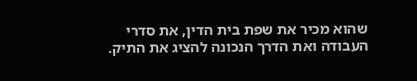שהוא מכיר את שפת בית הדין, את סדרי העבודה ואת הדרך הנכונה להציג את התיק.